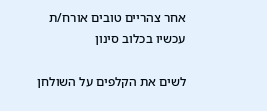אחר צהריים טובים אורח/ת
עכשיו בכלוב סינון

לשים את הקלפים על השולחן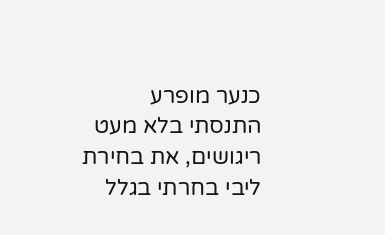כנער מופרע התנסתי בלא מעט ריגושים, את בחירת ליבי בחרתי בגלל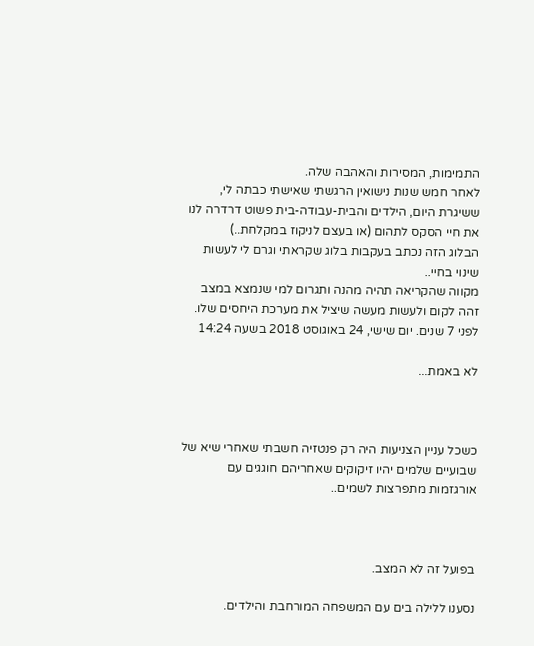התמימות, המסירות והאהבה שלה.
לאחר חמש שנות נישואין הרגשתי שאישתי כבתה לי, ששיגרת היום, הילדים והבית-עבודה-בית פשוט דרדרה לנו את חיי הסקס לתהום (או בעצם לניקוז במקלחת..)
הבלוג הזה נכתב בעקבות בלוג שקראתי וגרם לי לעשות שינוי בחיי..
מקווה שהקריאה תהיה מהנה ותגרום למי שנמצא במצב זהה לקום ולעשות מעשה שיציל את מערכת היחסים שלו.
לפני 7 שנים. יום שישי, 24 באוגוסט 2018 בשעה 14:24

לא באמת...



כשכל עניין הצניעות היה רק פנטזיה חשבתי שאחרי שיא של שבועיים שלמים יהיו זיקוקים שאחריהם חוגגים עם אורגזמות מתפרצות לשמים..



בפועל זה לא המצב.

נסענו ללילה בים עם המשפחה המורחבת והילדים.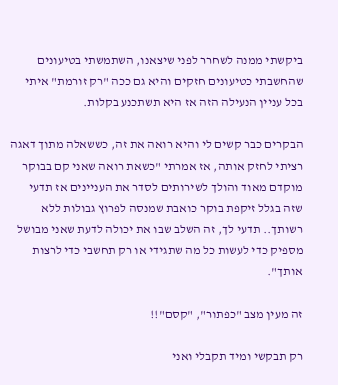ביקשתי ממנה לשחרר לפני שיצאנו, השתמשתי בטיעונים שהחשבתי כטיעונים חזקים והיא גם ככה "רק זורמת" איתי בכל עניין הנעילה הזה אז היא תשתכנע בקלות.

הבקרים כבר קשים לי והיא רואה את זה, כששאלה מתוך דאגה רציתי לחזק אותה, אז אמרתי "כשאת רואה שאני קם בבוקר מוקדם מאוד והולך לשירותים לסדר את העניינים אז תדעי שזה בגלל זיקפת בוקר כואבת שמנסה לפרוץ גבולות ללא רשותך.. תדעי לך, זה השלב שבו את יכולה לדעת שאני מבושל מספיק כדי לעשות כל מה שתגידי או רק תחשבי כדי לרצות אותך".

זה מעין מצב "כפתור", "קסם"!!

רק תבקשי ומיד תקבלי ואני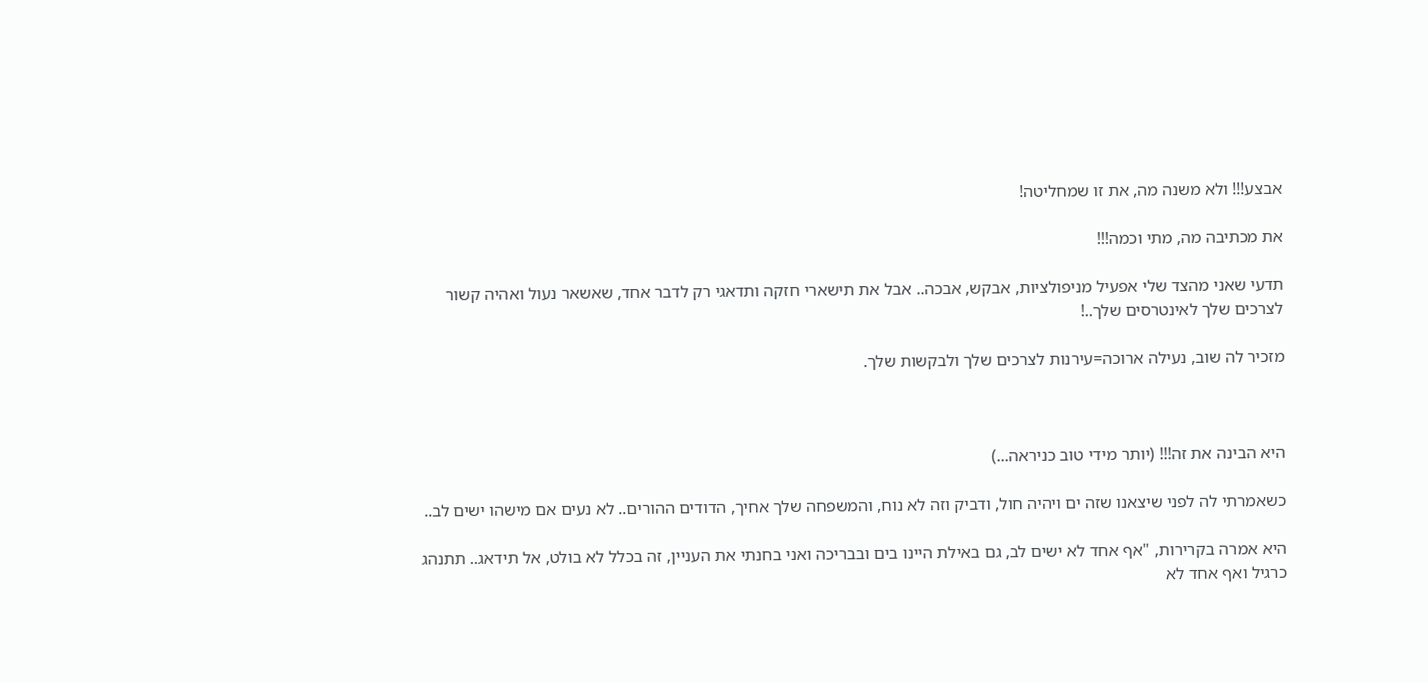אבצע!!! ולא משנה מה, את זו שמחליטה!

את מכתיבה מה, מתי וכמה!!!

תדעי שאני מהצד שלי אפעיל מניפולציות, אבקש, אבכה.. אבל את תישארי חזקה ותדאגי רק לדבר אחד, שאשאר נעול ואהיה קשור לצרכים שלך לאינטרסים שלך..!

מזכיר לה שוב, נעילה ארוכה=עירנות לצרכים שלך ולבקשות שלך.



היא הבינה את זה!!! (יותר מידי טוב כניראה...)

כשאמרתי לה לפני שיצאנו שזה ים ויהיה חול, ודביק וזה לא נוח, והמשפחה שלך אחיך, הדודים ההורים.. לא נעים אם מישהו ישים לב..

היא אמרה בקרירות, "אף אחד לא ישים לב, גם באילת היינו בים ובבריכה ואני בחנתי את העניין, זה בכלל לא בולט, אל תידאג.. תתנהג כרגיל ואף אחד לא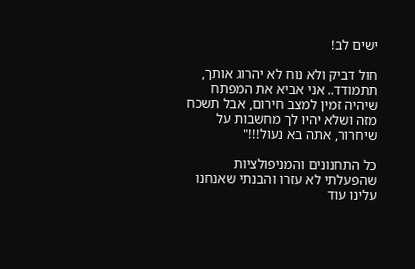ישים לב!

חול דביק ולא נוח לא יהרוג אותך, תתמודד.. אני אביא את המפתח שיהיה זמין למצב חירום, אבל תשכח מזה ושלא יהיו לך מחשבות על שיחרור, אתה בא נעול!!!"

כל התחנונים והמניפולציות שהפעלתי לא עזרו והבנתי שאנחנו עלינו עוד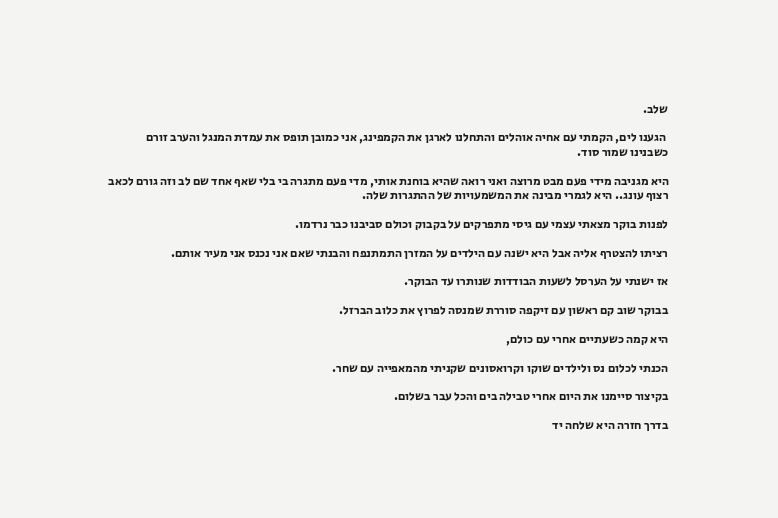שלב.

 הגענו לים, הקמתי עם אחיה אוהלים והתחלנו לארגן את הקמפינג, אני כמובן תופס את עמדת המנגל והערב זורם כשבנינו שמור סוד.

היא מגניבה מידי פעם מבט מרוצה ואני רואה שהיא בוחנת אותי, מדי פעם מתגרה בי בלי שאף אחד שם לב וזה גורם לכאב רצוף עונג.. היא לגמרי מבינה את המשמעויות של ההתגרות שלה.

לפנות בוקר מצאתי עצמי עם גיסי מתפרקים על בקבוק וכולם סביבנו כבר נרדמו.

רציתו להצטרף אליה אבל היא ישנה עם הילדים על המזרן התמתנפח והבנתי שאם אני נכנס אני מעיר אותם.

אז ישנתי על הערסל לשעות הבודדות שנותרו עד הבוקר.

בבוקר שוב קם ראשון עם זיקפה סוררת שמנסה לפרוץ את כלוב הברזל.

היא קמה כשעתיים אחרי עם כולם,

הכנתי לכלום נס ולילדים שוקו וקרואסונים שקניתי מהמאפייה עם שחר.

בקיצור סיימנו את היום אחרי טבילה בים והכל עבר בשלום.

בדרך חזרה היא שלחה יד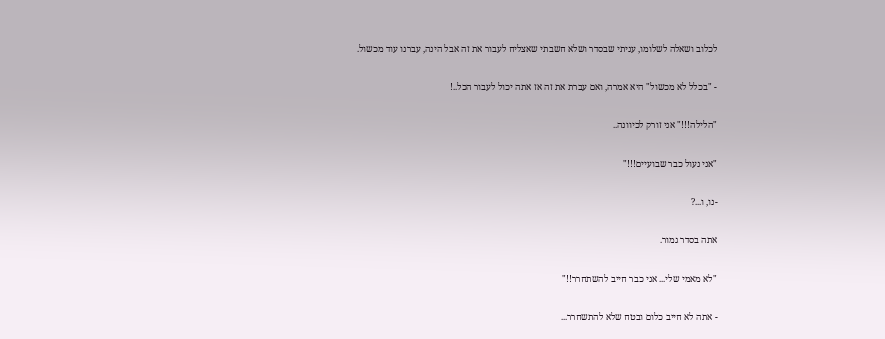לכלוב ושאלה לשלומו, עניתי שבסדר ושלא חשבתי שאצליח לעבור את זה אבל הינה, עברנו עוד מכשול.

- "בכלל לא מכשול" היא אמרה, ואם עברת את זה אז אתה יכול לעבור הכל..!

"הלילה!!!" אני זורק לכיוונה..

"אני נעול כבר שבועיים!!!"

-נו, ו...?

אתה בסדר גמור.

"לא מאמי שלי... אני כבר חייב להשתחרר!!"

- אתה לא חייב כלום ובטח שלא להתשחרר...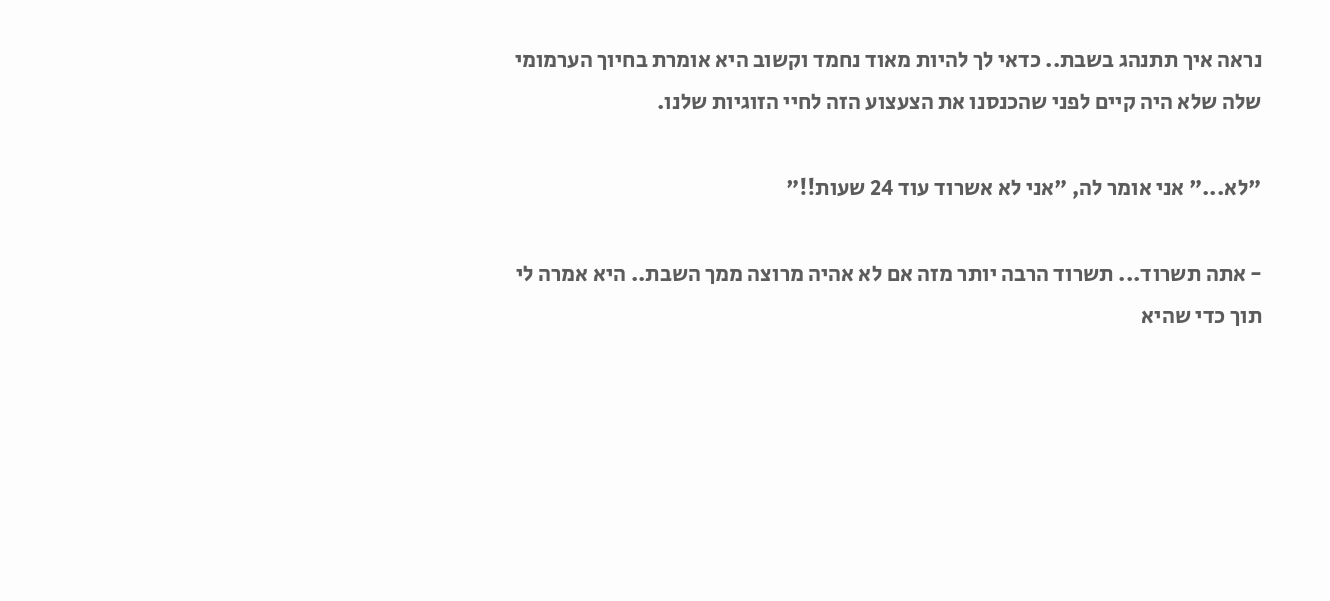נראה איך תתנהג בשבת.. כדאי לך להיות מאוד נחמד וקשוב היא אומרת בחיוך הערמומי שלה שלא היה קיים לפני שהכנסנו את הצעצוע הזה לחיי הזוגיות שלנו.

"לא..." אני אומר לה, "אני לא אשרוד עוד 24 שעות!!"

- אתה תשרוד... תשרוד הרבה יותר מזה אם לא אהיה מרוצה ממך השבת.. היא אמרה לי תוך כדי שהיא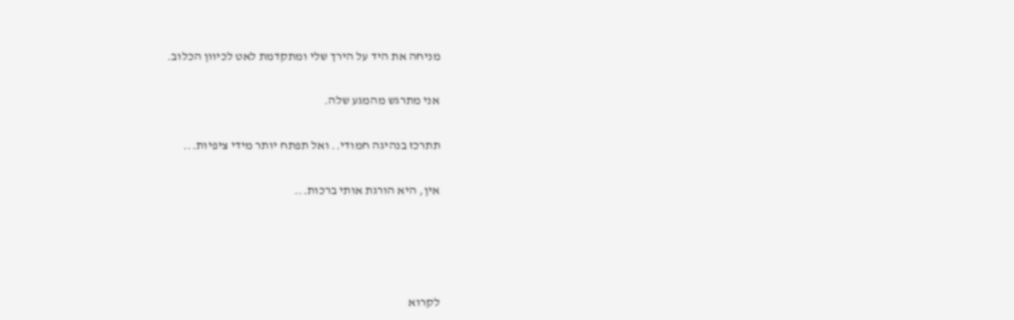מניחה את היד על הירך שלי ומתקדמת לאט לכיוון הכלוב.

אני מתרגש מהמגע שלה.

תתרכז בנהיגה חמודי.. ואל תפתח יותר מידי ציפיות...

אין, היא הורגת אותי ברכות...




לקרוא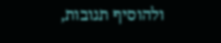ולהוסיף תגובות,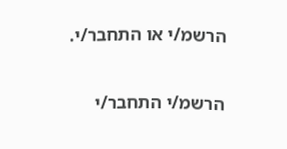הרשמ/י או התחבר/י.

הרשמ/י התחבר/י